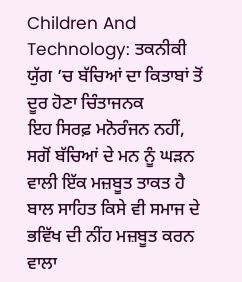Children And Technology: ਤਕਨੀਕੀ ਯੁੱਗ ’ਚ ਬੱਚਿਆਂ ਦਾ ਕਿਤਾਬਾਂ ਤੋਂ ਦੂਰ ਹੋਣਾ ਚਿੰਤਾਜਨਕ
ਇਹ ਸਿਰਫ਼ ਮਨੋਰੰਜਨ ਨਹੀਂ, ਸਗੋਂ ਬੱਚਿਆਂ ਦੇ ਮਨ ਨੂੰ ਘੜਨ ਵਾਲੀ ਇੱਕ ਮਜ਼ਬੂਤ ਤਾਕਤ ਹੈ
ਬਾਲ ਸਾਹਿਤ ਕਿਸੇ ਵੀ ਸਮਾਜ ਦੇ ਭਵਿੱਖ ਦੀ ਨੀਂਹ ਮਜ਼ਬੂਤ ਕਰਨ ਵਾਲਾ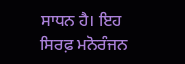ਸਾਧਨ ਹੈ। ਇਹ ਸਿਰਫ਼ ਮਨੋਰੰਜਨ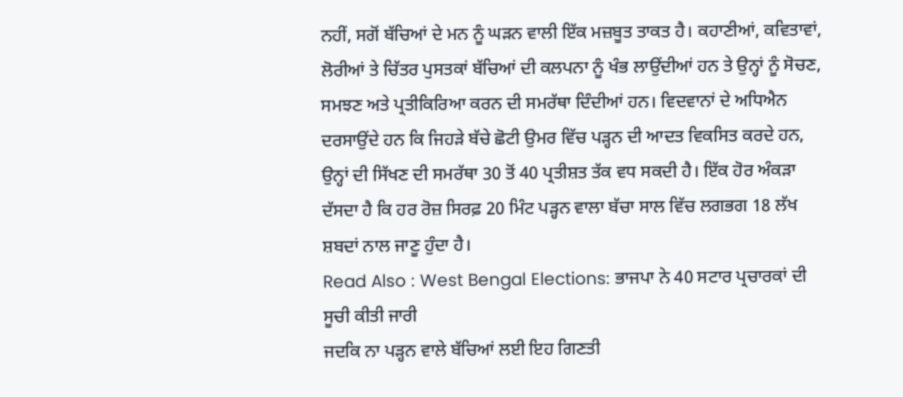ਨਹੀਂ, ਸਗੋਂ ਬੱਚਿਆਂ ਦੇ ਮਨ ਨੂੰ ਘੜਨ ਵਾਲੀ ਇੱਕ ਮਜ਼ਬੂਤ ਤਾਕਤ ਹੈ। ਕਹਾਣੀਆਂ, ਕਵਿਤਾਵਾਂ, ਲੋਰੀਆਂ ਤੇ ਚਿੱਤਰ ਪੁਸਤਕਾਂ ਬੱਚਿਆਂ ਦੀ ਕਲਪਨਾ ਨੂੰ ਖੰਭ ਲਾਉਂਦੀਆਂ ਹਨ ਤੇ ਉਨ੍ਹਾਂ ਨੂੰ ਸੋਚਣ, ਸਮਝਣ ਅਤੇ ਪ੍ਰਤੀਕਿਰਿਆ ਕਰਨ ਦੀ ਸਮਰੱਥਾ ਦਿੰਦੀਆਂ ਹਨ। ਵਿਦਵਾਨਾਂ ਦੇ ਅਧਿਐਨ ਦਰਸਾਉਂਦੇ ਹਨ ਕਿ ਜਿਹੜੇ ਬੱਚੇ ਛੋਟੀ ਉਮਰ ਵਿੱਚ ਪੜ੍ਹਨ ਦੀ ਆਦਤ ਵਿਕਸਿਤ ਕਰਦੇ ਹਨ, ਉਨ੍ਹਾਂ ਦੀ ਸਿੱਖਣ ਦੀ ਸਮਰੱਥਾ 30 ਤੋਂ 40 ਪ੍ਰਤੀਸ਼ਤ ਤੱਕ ਵਧ ਸਕਦੀ ਹੈ। ਇੱਕ ਹੋਰ ਅੰਕੜਾ ਦੱਸਦਾ ਹੈ ਕਿ ਹਰ ਰੋਜ਼ ਸਿਰਫ਼ 20 ਮਿੰਟ ਪੜ੍ਹਨ ਵਾਲਾ ਬੱਚਾ ਸਾਲ ਵਿੱਚ ਲਗਭਗ 18 ਲੱਖ ਸ਼ਬਦਾਂ ਨਾਲ ਜਾਣੂ ਹੁੰਦਾ ਹੈ।
Read Also : West Bengal Elections: ਭਾਜਪਾ ਨੇ 40 ਸਟਾਰ ਪ੍ਰਚਾਰਕਾਂ ਦੀ ਸੂਚੀ ਕੀਤੀ ਜਾਰੀ
ਜਦਕਿ ਨਾ ਪੜ੍ਹਨ ਵਾਲੇ ਬੱਚਿਆਂ ਲਈ ਇਹ ਗਿਣਤੀ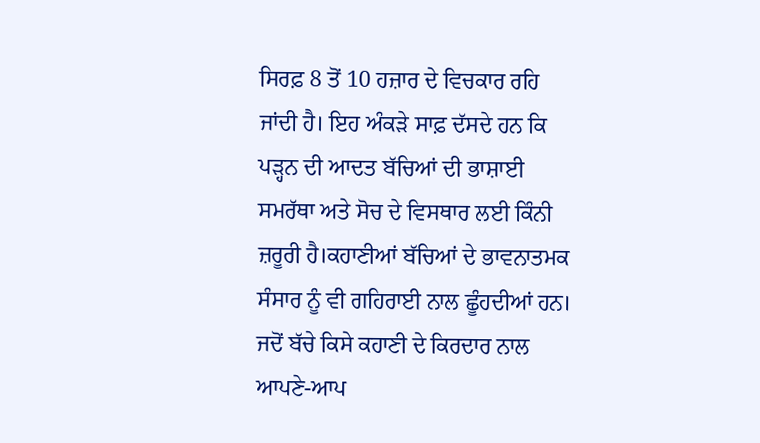ਸਿਰਫ਼ 8 ਤੋਂ 10 ਹਜ਼ਾਰ ਦੇ ਵਿਚਕਾਰ ਰਹਿ ਜਾਂਦੀ ਹੈ। ਇਹ ਅੰਕੜੇ ਸਾਫ਼ ਦੱਸਦੇ ਹਨ ਕਿ ਪੜ੍ਹਨ ਦੀ ਆਦਤ ਬੱਚਿਆਂ ਦੀ ਭਾਸ਼ਾਈ ਸਮਰੱਥਾ ਅਤੇ ਸੋਚ ਦੇ ਵਿਸਥਾਰ ਲਈ ਕਿੰਨੀ ਜ਼ਰੂਰੀ ਹੈ।ਕਹਾਣੀਆਂ ਬੱਚਿਆਂ ਦੇ ਭਾਵਨਾਤਮਕ ਸੰਸਾਰ ਨੂੰ ਵੀ ਗਹਿਰਾਈ ਨਾਲ ਛੂੰਹਦੀਆਂ ਹਨ। ਜਦੋਂ ਬੱਚੇ ਕਿਸੇ ਕਹਾਣੀ ਦੇ ਕਿਰਦਾਰ ਨਾਲ ਆਪਣੇ-ਆਪ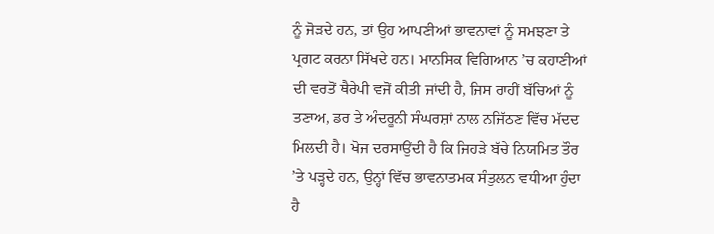ਨੂੰ ਜੋੜਦੇ ਹਨ, ਤਾਂ ਉਹ ਆਪਣੀਆਂ ਭਾਵਨਾਵਾਂ ਨੂੰ ਸਮਝਣਾ ਤੇ ਪ੍ਰਗਟ ਕਰਨਾ ਸਿੱਖਦੇ ਹਨ। ਮਾਨਸਿਕ ਵਿਗਿਆਨ ’ਚ ਕਹਾਣੀਆਂ ਦੀ ਵਰਤੋਂ ਥੈਰੇਪੀ ਵਜੋਂ ਕੀਤੀ ਜਾਂਦੀ ਹੈ, ਜਿਸ ਰਾਹੀਂ ਬੱਚਿਆਂ ਨੂੰ ਤਣਾਅ, ਡਰ ਤੇ ਅੰਦਰੂਨੀ ਸੰਘਰਸ਼ਾਂ ਨਾਲ ਨਜਿੱਠਣ ਵਿੱਚ ਮੱਦਦ ਮਿਲਦੀ ਹੈ। ਖੋਜ ਦਰਸਾਉਂਦੀ ਹੈ ਕਿ ਜਿਹੜੇ ਬੱਚੇ ਨਿਯਮਿਤ ਤੌਰ ’ਤੇ ਪੜ੍ਹਦੇ ਹਨ, ਉਨ੍ਹਾਂ ਵਿੱਚ ਭਾਵਨਾਤਮਕ ਸੰਤੁਲਨ ਵਧੀਆ ਹੁੰਦਾ ਹੈ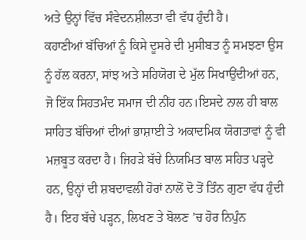ਅਤੇ ਉਨ੍ਹਾਂ ਵਿੱਚ ਸੰਵੇਦਨਸ਼ੀਲਤਾ ਵੀ ਵੱਧ ਹੁੰਦੀ ਹੈ।
ਕਹਾਣੀਆਂ ਬੱਚਿਆਂ ਨੂੰ ਕਿਸੇ ਦੂਸਰੇ ਦੀ ਮੁਸੀਬਤ ਨੂੰ ਸਮਝਣਾ ਉਸ ਨੂੰ ਹੱਲ ਕਰਨਾ, ਸਾਂਝ ਅਤੇ ਸਹਿਯੋਗ ਦੇ ਮੁੱਲ ਸਿਖਾਉਂਦੀਆਂ ਹਨ, ਜੋ ਇੱਕ ਸਿਹਤਮੰਦ ਸਮਾਜ ਦੀ ਨੀਂਹ ਹਨ।ਇਸਦੇ ਨਾਲ ਹੀ ਬਾਲ ਸਾਹਿਤ ਬੱਚਿਆਂ ਦੀਆਂ ਭਾਸ਼ਾਈ ਤੇ ਅਕਾਦਮਿਕ ਯੋਗਤਾਵਾਂ ਨੂੰ ਵੀ ਮਜ਼ਬੂਤ ਕਰਦਾ ਹੈ। ਜਿਹੜੇ ਬੱਚੇ ਨਿਯਮਿਤ ਬਾਲ ਸਹਿਤ ਪੜ੍ਹਦੇ ਹਨ, ਉਨ੍ਹਾਂ ਦੀ ਸ਼ਬਦਾਵਲੀ ਹੋਰਾਂ ਨਾਲੋਂ ਦੋ ਤੋਂ ਤਿੰਨ ਗੁਣਾ ਵੱਧ ਹੁੰਦੀ ਹੈ। ਇਹ ਬੱਚੇ ਪੜ੍ਹਨ, ਲਿਖਣ ਤੇ ਬੋਲਣ ’ਚ ਹੋਰ ਨਿਪੁੰਨ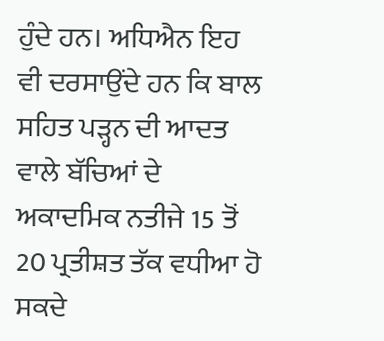ਹੁੰਦੇ ਹਨ। ਅਧਿਐਨ ਇਹ ਵੀ ਦਰਸਾਉਂਦੇ ਹਨ ਕਿ ਬਾਲ ਸਹਿਤ ਪੜ੍ਹਨ ਦੀ ਆਦਤ ਵਾਲੇ ਬੱਚਿਆਂ ਦੇ ਅਕਾਦਮਿਕ ਨਤੀਜੇ 15 ਤੋਂ 20 ਪ੍ਰਤੀਸ਼ਤ ਤੱਕ ਵਧੀਆ ਹੋ ਸਕਦੇ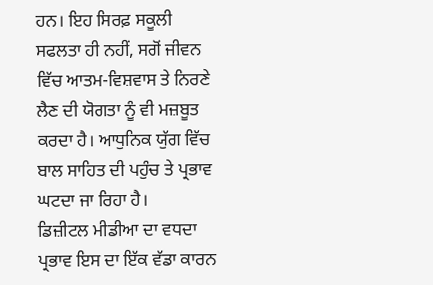ਹਨ। ਇਹ ਸਿਰਫ਼ ਸਕੂਲੀ ਸਫਲਤਾ ਹੀ ਨਹੀਂ, ਸਗੋਂ ਜੀਵਨ ਵਿੱਚ ਆਤਮ-ਵਿਸ਼ਵਾਸ ਤੇ ਨਿਰਣੇ ਲੈਣ ਦੀ ਯੋਗਤਾ ਨੂੰ ਵੀ ਮਜ਼ਬੂਤ ਕਰਦਾ ਹੈ। ਆਧੁਨਿਕ ਯੁੱਗ ਵਿੱਚ ਬਾਲ ਸਾਹਿਤ ਦੀ ਪਹੁੰਚ ਤੇ ਪ੍ਰਭਾਵ ਘਟਦਾ ਜਾ ਰਿਹਾ ਹੈ।
ਡਿਜ਼ੀਟਲ ਮੀਡੀਆ ਦਾ ਵਧਦਾ ਪ੍ਰਭਾਵ ਇਸ ਦਾ ਇੱਕ ਵੱਡਾ ਕਾਰਨ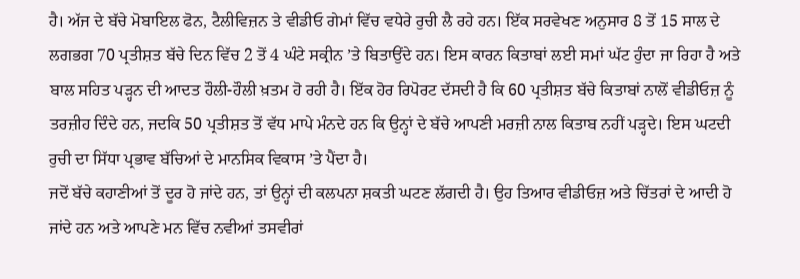ਹੈ। ਅੱਜ ਦੇ ਬੱਚੇ ਮੋਬਾਇਲ ਫੋਨ, ਟੈਲੀਵਿਜ਼ਨ ਤੇ ਵੀਡੀਓ ਗੇਮਾਂ ਵਿੱਚ ਵਧੇਰੇ ਰੁਚੀ ਲੈ ਰਹੇ ਹਨ। ਇੱਕ ਸਰਵੇਖਣ ਅਨੁਸਾਰ 8 ਤੋਂ 15 ਸਾਲ ਦੇ ਲਗਭਗ 70 ਪ੍ਰਤੀਸ਼ਤ ਬੱਚੇ ਦਿਨ ਵਿੱਚ 2 ਤੋਂ 4 ਘੰਟੇ ਸਕ੍ਰੀਨ ’ਤੇ ਬਿਤਾਉਂਦੇ ਹਨ। ਇਸ ਕਾਰਨ ਕਿਤਾਬਾਂ ਲਈ ਸਮਾਂ ਘੱਟ ਹੁੰਦਾ ਜਾ ਰਿਹਾ ਹੈ ਅਤੇ ਬਾਲ ਸਹਿਤ ਪੜ੍ਹਨ ਦੀ ਆਦਤ ਹੌਲੀ-ਹੌਲੀ ਖ਼ਤਮ ਹੋ ਰਹੀ ਹੈ। ਇੱਕ ਹੋਰ ਰਿਪੋਰਟ ਦੱਸਦੀ ਹੈ ਕਿ 60 ਪ੍ਰਤੀਸ਼ਤ ਬੱਚੇ ਕਿਤਾਬਾਂ ਨਾਲੋਂ ਵੀਡੀਓਜ਼ ਨੂੰ ਤਰਜ਼ੀਹ ਦਿੰਦੇ ਹਨ, ਜਦਕਿ 50 ਪ੍ਰਤੀਸ਼ਤ ਤੋਂ ਵੱਧ ਮਾਪੇ ਮੰਨਦੇ ਹਨ ਕਿ ਉਨ੍ਹਾਂ ਦੇ ਬੱਚੇ ਆਪਣੀ ਮਰਜ਼ੀ ਨਾਲ ਕਿਤਾਬ ਨਹੀਂ ਪੜ੍ਹਦੇ। ਇਸ ਘਟਦੀ ਰੁਚੀ ਦਾ ਸਿੱਧਾ ਪ੍ਰਭਾਵ ਬੱਚਿਆਂ ਦੇ ਮਾਨਸਿਕ ਵਿਕਾਸ ’ਤੇ ਪੈਂਦਾ ਹੈ।
ਜਦੋਂ ਬੱਚੇ ਕਹਾਣੀਆਂ ਤੋਂ ਦੂਰ ਹੋ ਜਾਂਦੇ ਹਨ, ਤਾਂ ਉਨ੍ਹਾਂ ਦੀ ਕਲਪਨਾ ਸ਼ਕਤੀ ਘਟਣ ਲੱਗਦੀ ਹੈ। ਉਹ ਤਿਆਰ ਵੀਡੀਓਜ਼ ਅਤੇ ਚਿੱਤਰਾਂ ਦੇ ਆਦੀ ਹੋ ਜਾਂਦੇ ਹਨ ਅਤੇ ਆਪਣੇ ਮਨ ਵਿੱਚ ਨਵੀਆਂ ਤਸਵੀਰਾਂ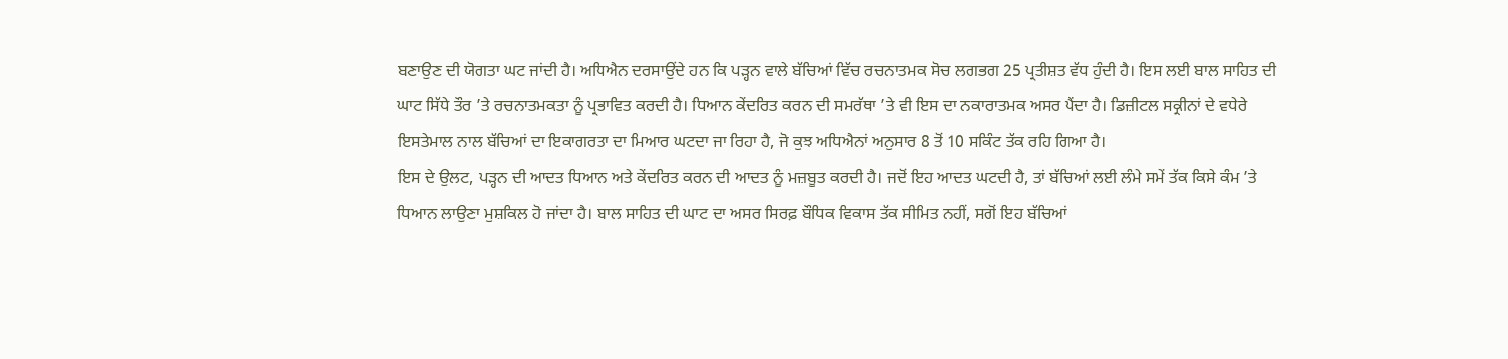ਬਣਾਉਣ ਦੀ ਯੋਗਤਾ ਘਟ ਜਾਂਦੀ ਹੈ। ਅਧਿਐਨ ਦਰਸਾਉਂਦੇ ਹਨ ਕਿ ਪੜ੍ਹਨ ਵਾਲੇ ਬੱਚਿਆਂ ਵਿੱਚ ਰਚਨਾਤਮਕ ਸੋਚ ਲਗਭਗ 25 ਪ੍ਰਤੀਸ਼ਤ ਵੱਧ ਹੁੰਦੀ ਹੈ। ਇਸ ਲਈ ਬਾਲ ਸਾਹਿਤ ਦੀ ਘਾਟ ਸਿੱਧੇ ਤੌਰ ’ਤੇ ਰਚਨਾਤਮਕਤਾ ਨੂੰ ਪ੍ਰਭਾਵਿਤ ਕਰਦੀ ਹੈ। ਧਿਆਨ ਕੇਂਦਰਿਤ ਕਰਨ ਦੀ ਸਮਰੱਥਾ ’ਤੇ ਵੀ ਇਸ ਦਾ ਨਕਾਰਾਤਮਕ ਅਸਰ ਪੈਂਦਾ ਹੈ। ਡਿਜ਼ੀਟਲ ਸਕ੍ਰੀਨਾਂ ਦੇ ਵਧੇਰੇ ਇਸਤੇਮਾਲ ਨਾਲ ਬੱਚਿਆਂ ਦਾ ਇਕਾਗਰਤਾ ਦਾ ਮਿਆਰ ਘਟਦਾ ਜਾ ਰਿਹਾ ਹੈ, ਜੋ ਕੁਝ ਅਧਿਐਨਾਂ ਅਨੁਸਾਰ 8 ਤੋਂ 10 ਸਕਿੰਟ ਤੱਕ ਰਹਿ ਗਿਆ ਹੈ।
ਇਸ ਦੇ ਉਲਟ, ਪੜ੍ਹਨ ਦੀ ਆਦਤ ਧਿਆਨ ਅਤੇ ਕੇਂਦਰਿਤ ਕਰਨ ਦੀ ਆਦਤ ਨੂੰ ਮਜ਼ਬੂਤ ਕਰਦੀ ਹੈ। ਜਦੋਂ ਇਹ ਆਦਤ ਘਟਦੀ ਹੈ, ਤਾਂ ਬੱਚਿਆਂ ਲਈ ਲੰਮੇ ਸਮੇਂ ਤੱਕ ਕਿਸੇ ਕੰਮ ’ਤੇ ਧਿਆਨ ਲਾਉਣਾ ਮੁਸ਼ਕਿਲ ਹੋ ਜਾਂਦਾ ਹੈ। ਬਾਲ ਸਾਹਿਤ ਦੀ ਘਾਟ ਦਾ ਅਸਰ ਸਿਰਫ਼ ਬੌਧਿਕ ਵਿਕਾਸ ਤੱਕ ਸੀਮਿਤ ਨਹੀਂ, ਸਗੋਂ ਇਹ ਬੱਚਿਆਂ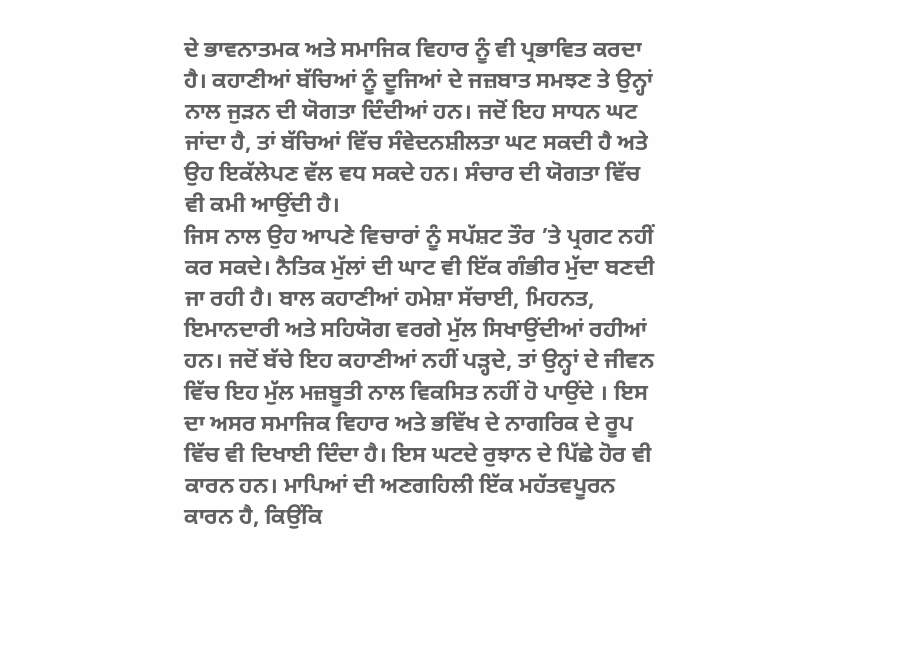ਦੇ ਭਾਵਨਾਤਮਕ ਅਤੇ ਸਮਾਜਿਕ ਵਿਹਾਰ ਨੂੰ ਵੀ ਪ੍ਰਭਾਵਿਤ ਕਰਦਾ ਹੈ। ਕਹਾਣੀਆਂ ਬੱਚਿਆਂ ਨੂੰ ਦੂਜਿਆਂ ਦੇ ਜਜ਼ਬਾਤ ਸਮਝਣ ਤੇ ਉਨ੍ਹਾਂ ਨਾਲ ਜੁੜਨ ਦੀ ਯੋਗਤਾ ਦਿੰਦੀਆਂ ਹਨ। ਜਦੋਂ ਇਹ ਸਾਧਨ ਘਟ ਜਾਂਦਾ ਹੈ, ਤਾਂ ਬੱਚਿਆਂ ਵਿੱਚ ਸੰਵੇਦਨਸ਼ੀਲਤਾ ਘਟ ਸਕਦੀ ਹੈ ਅਤੇ ਉਹ ਇਕੱਲੇਪਣ ਵੱਲ ਵਧ ਸਕਦੇ ਹਨ। ਸੰਚਾਰ ਦੀ ਯੋਗਤਾ ਵਿੱਚ ਵੀ ਕਮੀ ਆਉਂਦੀ ਹੈ।
ਜਿਸ ਨਾਲ ਉਹ ਆਪਣੇ ਵਿਚਾਰਾਂ ਨੂੰ ਸਪੱਸ਼ਟ ਤੌਰ ’ਤੇ ਪ੍ਰਗਟ ਨਹੀਂ ਕਰ ਸਕਦੇ। ਨੈਤਿਕ ਮੁੱਲਾਂ ਦੀ ਘਾਟ ਵੀ ਇੱਕ ਗੰਭੀਰ ਮੁੱਦਾ ਬਣਦੀ ਜਾ ਰਹੀ ਹੈ। ਬਾਲ ਕਹਾਣੀਆਂ ਹਮੇਸ਼ਾ ਸੱਚਾਈ, ਮਿਹਨਤ, ਇਮਾਨਦਾਰੀ ਅਤੇ ਸਹਿਯੋਗ ਵਰਗੇ ਮੁੱਲ ਸਿਖਾਉਂਦੀਆਂ ਰਹੀਆਂ ਹਨ। ਜਦੋਂ ਬੱਚੇ ਇਹ ਕਹਾਣੀਆਂ ਨਹੀਂ ਪੜ੍ਹਦੇ, ਤਾਂ ਉਨ੍ਹਾਂ ਦੇ ਜੀਵਨ ਵਿੱਚ ਇਹ ਮੁੱਲ ਮਜ਼ਬੂਤੀ ਨਾਲ ਵਿਕਸਿਤ ਨਹੀਂ ਹੋ ਪਾਉਂਦੇ । ਇਸ ਦਾ ਅਸਰ ਸਮਾਜਿਕ ਵਿਹਾਰ ਅਤੇ ਭਵਿੱਖ ਦੇ ਨਾਗਰਿਕ ਦੇ ਰੂਪ ਵਿੱਚ ਵੀ ਦਿਖਾਈ ਦਿੰਦਾ ਹੈ। ਇਸ ਘਟਦੇ ਰੁਝਾਨ ਦੇ ਪਿੱਛੇ ਹੋਰ ਵੀ ਕਾਰਨ ਹਨ। ਮਾਪਿਆਂ ਦੀ ਅਣਗਹਿਲੀ ਇੱਕ ਮਹੱਤਵਪੂਰਨ ਕਾਰਨ ਹੈ, ਕਿਉਂਕਿ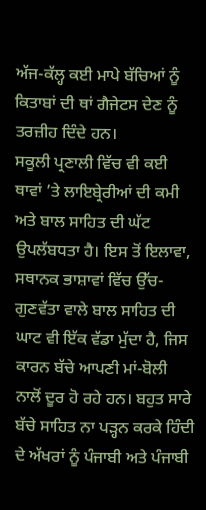ਅੱਜ-ਕੱਲ੍ਹ ਕਈ ਮਾਪੇ ਬੱਚਿਆਂ ਨੂੰ ਕਿਤਾਬਾਂ ਦੀ ਥਾਂ ਗੈਜੇਟਸ ਦੇਣ ਨੂੰ ਤਰਜ਼ੀਹ ਦਿੰਦੇ ਹਨ।
ਸਕੂਲੀ ਪ੍ਰਣਾਲੀ ਵਿੱਚ ਵੀ ਕਈ ਥਾਵਾਂ ’ਤੇ ਲਾਇਬ੍ਰੇਰੀਆਂ ਦੀ ਕਮੀ ਅਤੇ ਬਾਲ ਸਾਹਿਤ ਦੀ ਘੱਟ ਉਪਲੱਬਧਤਾ ਹੈ। ਇਸ ਤੋਂ ਇਲਾਵਾ, ਸਥਾਨਕ ਭਾਸ਼ਾਵਾਂ ਵਿੱਚ ਉੱਚ-ਗੁਣਵੱਤਾ ਵਾਲੇ ਬਾਲ ਸਾਹਿਤ ਦੀ ਘਾਟ ਵੀ ਇੱਕ ਵੱਡਾ ਮੁੱਦਾ ਹੈ, ਜਿਸ ਕਾਰਨ ਬੱਚੇ ਆਪਣੀ ਮਾਂ-ਬੋਲੀ ਨਾਲੋਂ ਦੂਰ ਹੋ ਰਹੇ ਹਨ। ਬਹੁਤ ਸਾਰੇ ਬੱਚੇ ਸਾਹਿਤ ਨਾ ਪੜ੍ਹਨ ਕਰਕੇ ਹਿੰਦੀ ਦੇ ਅੱਖਰਾਂ ਨੂੰ ਪੰਜਾਬੀ ਅਤੇ ਪੰਜਾਬੀ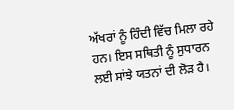ਅੱਖਰਾਂ ਨੂੰ ਹਿੰਦੀ ਵਿੱਚ ਮਿਲਾ ਰਹੇ ਹਨ। ਇਸ ਸਥਿਤੀ ਨੂੰ ਸੁਧਾਰਨ ਲਈ ਸਾਂਝੇ ਯਤਨਾਂ ਦੀ ਲੋੜ ਹੈ।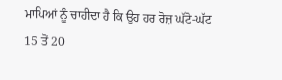ਮਾਪਿਆਂ ਨੂੰ ਚਾਹੀਦਾ ਹੈ ਕਿ ਉਹ ਹਰ ਰੋਜ਼ ਘੱਟੋ-ਘੱਟ 15 ਤੋਂ 20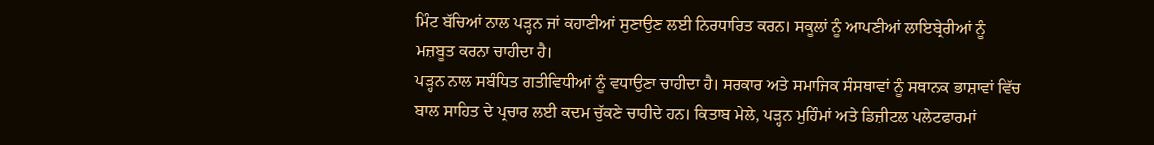ਮਿੰਟ ਬੱਚਿਆਂ ਨਾਲ ਪੜ੍ਹਨ ਜਾਂ ਕਹਾਣੀਆਂ ਸੁਣਾਉਣ ਲਈ ਨਿਰਧਾਰਿਤ ਕਰਨ। ਸਕੂਲਾਂ ਨੂੰ ਆਪਣੀਆਂ ਲਾਇਬ੍ਰੇਰੀਆਂ ਨੂੰ ਮਜ਼ਬੂਤ ਕਰਨਾ ਚਾਹੀਦਾ ਹੈ।
ਪੜ੍ਹਨ ਨਾਲ ਸਬੰਧਿਤ ਗਤੀਵਿਧੀਆਂ ਨੂੰ ਵਧਾਉਣਾ ਚਾਹੀਦਾ ਹੈ। ਸਰਕਾਰ ਅਤੇ ਸਮਾਜਿਕ ਸੰਸਥਾਵਾਂ ਨੂੰ ਸਥਾਨਕ ਭਾਸ਼ਾਵਾਂ ਵਿੱਚ ਬਾਲ ਸਾਹਿਤ ਦੇ ਪ੍ਰਚਾਰ ਲਈ ਕਦਮ ਚੁੱਕਣੇ ਚਾਹੀਦੇ ਹਨ। ਕਿਤਾਬ ਮੇਲੇ, ਪੜ੍ਹਨ ਮੁਹਿੰਮਾਂ ਅਤੇ ਡਿਜ਼ੀਟਲ ਪਲੇਟਫਾਰਮਾਂ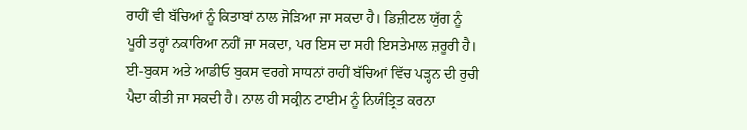ਰਾਹੀਂ ਵੀ ਬੱਚਿਆਂ ਨੂੰ ਕਿਤਾਬਾਂ ਨਾਲ ਜੋੜਿਆ ਜਾ ਸਕਦਾ ਹੈ। ਡਿਜ਼ੀਟਲ ਯੁੱਗ ਨੂੰ ਪੂਰੀ ਤਰ੍ਹਾਂ ਨਕਾਰਿਆ ਨਹੀਂ ਜਾ ਸਕਦਾ, ਪਰ ਇਸ ਦਾ ਸਹੀ ਇਸਤੇਮਾਲ ਜ਼ਰੂਰੀ ਹੈ। ਈ-ਬੁਕਸ ਅਤੇ ਆਡੀਓ ਬੁਕਸ ਵਰਗੇ ਸਾਧਨਾਂ ਰਾਹੀਂ ਬੱਚਿਆਂ ਵਿੱਚ ਪੜ੍ਹਨ ਦੀ ਰੁਚੀ ਪੈਦਾ ਕੀਤੀ ਜਾ ਸਕਦੀ ਹੈ। ਨਾਲ ਹੀ ਸਕ੍ਰੀਨ ਟਾਈਮ ਨੂੰ ਨਿਯੰਤ੍ਰਿਤ ਕਰਨਾ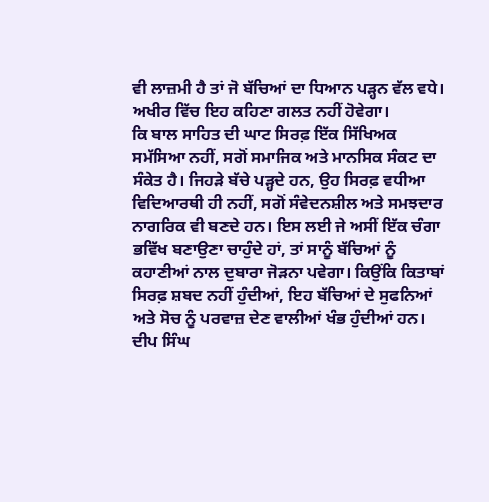ਵੀ ਲਾਜ਼ਮੀ ਹੈ ਤਾਂ ਜੋ ਬੱਚਿਆਂ ਦਾ ਧਿਆਨ ਪੜ੍ਹਨ ਵੱਲ ਵਧੇ। ਅਖੀਰ ਵਿੱਚ ਇਹ ਕਹਿਣਾ ਗਲਤ ਨਹੀਂ ਹੋਵੇਗਾ।
ਕਿ ਬਾਲ ਸਾਹਿਤ ਦੀ ਘਾਟ ਸਿਰਫ਼ ਇੱਕ ਸਿੱਖਿਅਕ ਸਮੱਸਿਆ ਨਹੀਂ, ਸਗੋਂ ਸਮਾਜਿਕ ਅਤੇ ਮਾਨਸਿਕ ਸੰਕਟ ਦਾ ਸੰਕੇਤ ਹੈ। ਜਿਹੜੇ ਬੱਚੇ ਪੜ੍ਹਦੇ ਹਨ, ਉਹ ਸਿਰਫ਼ ਵਧੀਆ ਵਿਦਿਆਰਥੀ ਹੀ ਨਹੀਂ, ਸਗੋਂ ਸੰਵੇਦਨਸ਼ੀਲ ਅਤੇ ਸਮਝਦਾਰ ਨਾਗਰਿਕ ਵੀ ਬਣਦੇ ਹਨ। ਇਸ ਲਈ ਜੇ ਅਸੀਂ ਇੱਕ ਚੰਗਾ ਭਵਿੱਖ ਬਣਾਉਣਾ ਚਾਹੁੰਦੇ ਹਾਂ, ਤਾਂ ਸਾਨੂੰ ਬੱਚਿਆਂ ਨੂੰ ਕਹਾਣੀਆਂ ਨਾਲ ਦੁਬਾਰਾ ਜੋੜਨਾ ਪਵੇਗਾ। ਕਿਉਂਕਿ ਕਿਤਾਬਾਂ ਸਿਰਫ਼ ਸ਼ਬਦ ਨਹੀਂ ਹੁੰਦੀਆਂ, ਇਹ ਬੱਚਿਆਂ ਦੇ ਸੁਫਨਿਆਂ ਅਤੇ ਸੋਚ ਨੂੰ ਪਰਵਾਜ਼ ਦੇਣ ਵਾਲੀਆਂ ਖੰਭ ਹੁੰਦੀਆਂ ਹਨ।
ਦੀਪ ਸਿੰਘ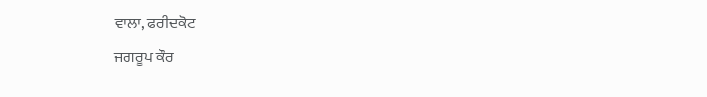ਵਾਲਾ, ਫਰੀਦਕੋਟ
ਜਗਰੂਪ ਕੌਰ